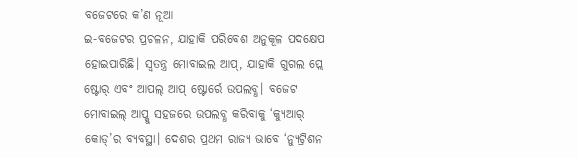ବଜେଟରେ କ’ଣ ନୂଆ
ଇ-ବଜେଟର ପ୍ରଚଳନ, ଯାହାକି ପରିବେଶ ଅନୁକୂଳ ପଦକ୍ଷେପ ହୋଇପାରିଛି। ସ୍ବତନ୍ତ୍ର ମୋବାଇଲ ଆପ୍, ଯାହାକି ଗୁଗଲ ପ୍ଲେ ଷ୍ଟୋର୍ ଏବଂ ଆପଲ୍ ଆପ୍ ଷ୍ଟୋର୍ରେ ଉପଲବ୍ଧ। ବଜେଟ ମୋବାଇଲ୍ ଆପ୍କୁ ସହଜରେ ଉପଲବ୍ଧ କରିବାକୁ ‘କ୍ୟୁଆର୍ କୋଡ୍’ର ବ୍ୟବସ୍ଥା। ଦେଶର ପ୍ରଥମ ରାଜ୍ୟ ଭାବେ ‘ନ୍ୟୁଟ୍ରିଶନ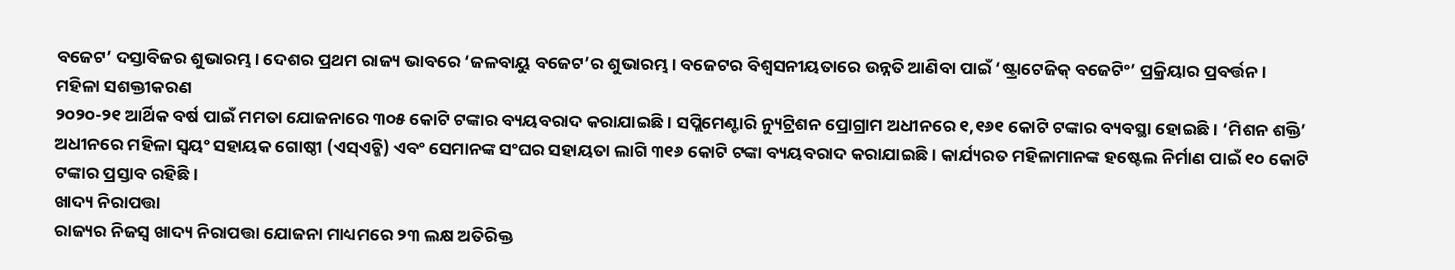ବଜେଟ’ ଦସ୍ତାବିଜର ଶୁଭାରମ୍ଭ। ଦେଶର ପ୍ରଥମ ରାଜ୍ୟ ଭାବରେ ‘ଜଳବାୟୁ ବଜେଟ’ର ଶୁଭାରମ୍ଭ। ବଜେଟର ବିଶ୍ୱସନୀୟତାରେ ଉନ୍ନତି ଆଣିବା ପାଇଁ ‘ଷ୍ଟ୍ରାଟେଜିକ୍ ବଜେଟିଂ’ ପ୍ରକ୍ରିୟାର ପ୍ରବର୍ତ୍ତନ।
ମହିଳା ସଶକ୍ତୀକରଣ
୨୦୨୦-୨୧ ଆର୍ଥିକ ବର୍ଷ ପାଇଁ ମମତା ଯୋଜନାରେ ୩୦୫ କୋଟି ଟଙ୍କାର ବ୍ୟୟବରାଦ କରାଯାଇଛି। ସପ୍ଲିମେଣ୍ଟାରି ନ୍ୟୁଟ୍ରିଶନ ପ୍ରୋଗ୍ରାମ ଅଧୀନରେ ୧,୧୬୧ କୋଟି ଟଙ୍କାର ବ୍ୟବସ୍ଥା ହୋଇଛି। ‘ମିଶନ ଶକ୍ତି’ ଅଧୀନରେ ମହିଳା ସ୍ବୟଂ ସହାୟକ ଗୋଷ୍ଠୀ (ଏସ୍ଏଚ୍ଜି) ଏବଂ ସେମାନଙ୍କ ସଂଘର ସହାୟତା ଲାଗି ୩୧୬ କୋଟି ଟଙ୍କା ବ୍ୟୟବରାଦ କରାଯାଇଛି। କାର୍ଯ୍ୟରତ ମହିଳାମାନଙ୍କ ହଷ୍ଟେଲ ନିର୍ମାଣ ପାଇଁ ୧୦ କୋଟି ଟଙ୍କାର ପ୍ରସ୍ତାବ ରହିଛି।
ଖାଦ୍ୟ ନିରାପତ୍ତା
ରାଜ୍ୟର ନିଜସ୍ବ ଖାଦ୍ୟ ନିରାପତ୍ତା ଯୋଜନା ମାଧ୍ୟମରେ ୨୩ ଲକ୍ଷ ଅତିରିକ୍ତ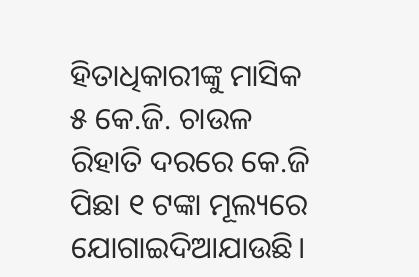ହିତାଧିକାରୀଙ୍କୁ ମାସିକ ୫ କେ.ଜି. ଚାଉଳ ରିହାତି ଦରରେ କେ.ଜି ପିଛା ୧ ଟଙ୍କା ମୂଲ୍ୟରେ ଯୋଗାଇଦିଆଯାଉଛି।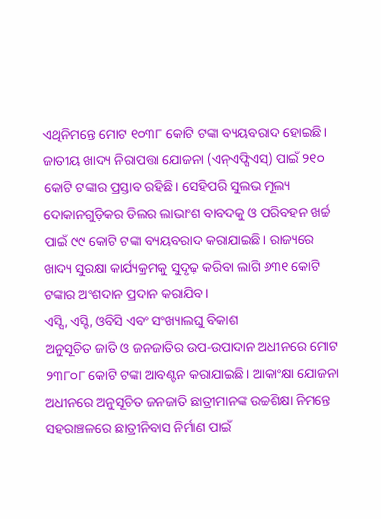ଏଥିନିମନ୍ତେ ମୋଟ ୧୦୩୮ କୋଟି ଟଙ୍କା ବ୍ୟୟବରାଦ ହୋଇଛି। ଜାତୀୟ ଖାଦ୍ୟ ନିରାପତ୍ତା ଯୋଜନା (ଏନ୍ଏଫ୍ସିଏସ୍) ପାଇଁ ୨୧୦ କୋଟି ଟଙ୍କାର ପ୍ରସ୍ତାବ ରହିଛି। ସେହିପରି ସୁଲଭ ମୂଲ୍ୟ ଦୋକାନଗୁଡ଼ିକର ଡିଲର ଲାଭାଂଶ ବାବଦକୁ ଓ ପରିବହନ ଖର୍ଚ୍ଚ ପାଇଁ ୯୯ କୋଟି ଟଙ୍କା ବ୍ୟୟବରାଦ କରାଯାଇଛି। ରାଜ୍ୟରେ ଖାଦ୍ୟ ସୁରକ୍ଷା କାର୍ଯ୍ୟକ୍ରମକୁ ସୁଦୃଢ଼ କରିବା ଲାଗି ୬୩୧ କୋଟି ଟଙ୍କାର ଅଂଶଦାନ ପ୍ରଦାନ କରାଯିବ।
ଏସ୍ସି, ଏସ୍ଟି, ଓବିସି ଏବଂ ସଂଖ୍ୟାଲଘୁ ବିକାଶ
ଅନୁସୂଚିତ ଜାତି ଓ ଜନଜାତିର ଉପ-ଉପାଦାନ ଅଧୀନରେ ମୋଟ ୨୩୮୦୮ କୋଟି ଟଙ୍କା ଆବଣ୍ଟନ କରାଯାଇଛି। ଆକାଂକ୍ଷା ଯୋଜନା ଅଧୀନରେ ଅନୁସୂଚିତ ଜନଜାତି ଛାତ୍ରୀମାନଙ୍କ ଉଚ୍ଚଶିକ୍ଷା ନିମନ୍ତେ ସହରାଞ୍ଚଳରେ ଛାତ୍ରୀନିବାସ ନିର୍ମାଣ ପାଇଁ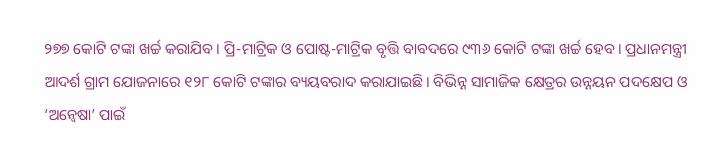୨୭୭ କୋଟି ଟଙ୍କା ଖର୍ଚ୍ଚ କରାଯିବ। ପ୍ରି-ମାଟ୍ରିକ ଓ ପୋଷ୍ଟ-ମାଟ୍ରିକ ବୃତ୍ତି ବାବଦରେ ୯୩୬ କୋଟି ଟଙ୍କା ଖର୍ଚ୍ଚ ହେବ। ପ୍ରଧାନମନ୍ତ୍ରୀ ଆଦର୍ଶ ଗ୍ରାମ ଯୋଜନାରେ ୧୨୮ କୋଟି ଟଙ୍କାର ବ୍ୟୟବରାଦ କରାଯାଇଛି। ବିଭିନ୍ନ ସାମାଜିକ କ୍ଷେତ୍ରର ଉନ୍ନୟନ ପଦକ୍ଷେପ ଓ ‘ଅନ୍ବେଷା’ ପାଇଁ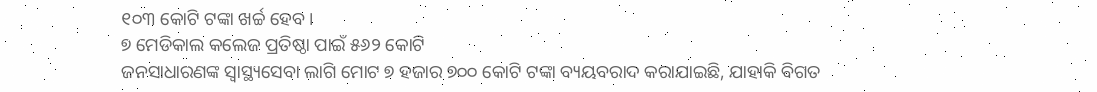୧୦୩ କୋଟି ଟଙ୍କା ଖର୍ଚ୍ଚ ହେବ।
୭ ମେଡିକାଲ କଲେଜ ପ୍ରତିଷ୍ଠା ପାଇଁ ୫୬୨ କୋଟି
ଜନସାଧାରଣଙ୍କ ସ୍ବାସ୍ଥ୍ୟସେବା ଲାଗି ମୋଟ ୭ ହଜାର ୭୦୦ କୋଟି ଟଙ୍କା ବ୍ୟୟବରାଦ କରାଯାଇଛି, ଯାହାକି ବିଗତ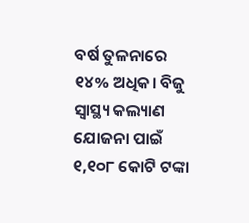ବର୍ଷ ତୁଳନାରେ ୧୪% ଅଧିକ। ବିଜୁ ସ୍ବାସ୍ଥ୍ୟ କଲ୍ୟାଣ ଯୋଜନା ପାଇଁ ୧,୧୦୮ କୋଟି ଟଙ୍କା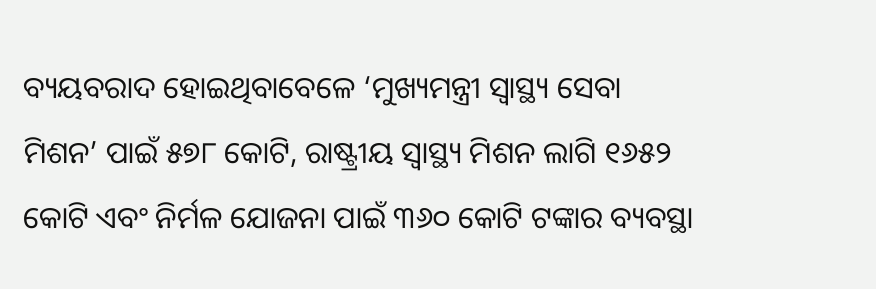ବ୍ୟୟବରାଦ ହୋଇଥିବାବେଳେ ‘ମୁଖ୍ୟମନ୍ତ୍ରୀ ସ୍ବାସ୍ଥ୍ୟ ସେବା ମିଶନ’ ପାଇଁ ୫୭୮ କୋଟି, ରାଷ୍ଟ୍ରୀୟ ସ୍ବାସ୍ଥ୍ୟ ମିଶନ ଲାଗି ୧୬୫୨ କୋଟି ଏବଂ ନିର୍ମଳ ଯୋଜନା ପାଇଁ ୩୬୦ କୋଟି ଟଙ୍କାର ବ୍ୟବସ୍ଥା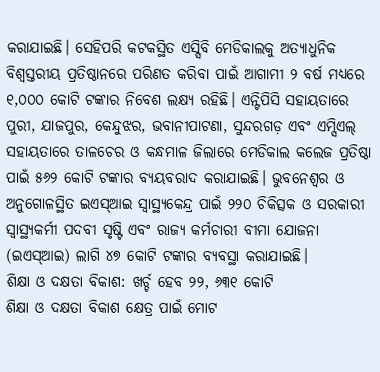କରାଯାଇଛି। ସେହିପରି କଟକସ୍ଥିତ ଏସ୍ସିବି ମେଡିକାଲକୁ ଅତ୍ୟାଧୁନିକ ବିଶ୍ୱସ୍ତରୀୟ ପ୍ରତିଷ୍ଠାନରେ ପରିଣତ କରିବା ପାଇଁ ଆଗାମୀ ୨ ବର୍ଷ ମଧ୍ୟରେ ୧,୦୦୦ କୋଟି ଟଙ୍କାର ନିବେଶ ଲକ୍ଷ୍ୟ ରହିଛି। ଏନ୍ଟିପିସି ସହାୟତାରେ ପୁରୀ, ଯାଜପୁର, କେନ୍ଦୁଝର, ଭବାନୀପାଟଣା, ସୁନ୍ଦରଗଡ଼ ଏବଂ ଏମ୍ସିଏଲ୍ ସହାୟତାରେ ତାଳଚେର ଓ କନ୍ଧମାଳ ଜିଲାରେ ମେଡିକାଲ କଲେଜ ପ୍ରତିଷ୍ଠା ପାଇଁ ୫୬୨ କୋଟି ଟଙ୍କାର ବ୍ୟୟବରାଦ କରାଯାଇଛି। ଭୁବନେଶ୍ୱର ଓ ଅନୁଗୋଳସ୍ଥିତ ଇଏସ୍ଆଇ ସ୍ବାସ୍ଥ୍ୟକେନ୍ଦ୍ର ପାଇଁ ୨୨୦ ଚିକିତ୍ସକ ଓ ସରକାରୀ ସ୍ବାସ୍ଥ୍ୟକର୍ମୀ ପଦବୀ ସୃଷ୍ଟି ଏବଂ ରାଜ୍ୟ କର୍ମଚାରୀ ବୀମା ଯୋଜନା (ଇଏସ୍ଆଇ) ଲାଗି ୪୭ କୋଟି ଟଙ୍କାର ବ୍ୟବସ୍ଥା କରାଯାଇଛି।
ଶିକ୍ଷା ଓ ଦକ୍ଷତା ବିକାଶ: ଖର୍ଚ୍ଚ ହେବ ୨୨, ୬୩୧ କୋଟି
ଶିକ୍ଷା ଓ ଦକ୍ଷତା ବିକାଶ କ୍ଷେତ୍ର ପାଇଁ ମୋଟ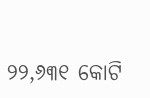୨୨,୬୩୧ କୋଟି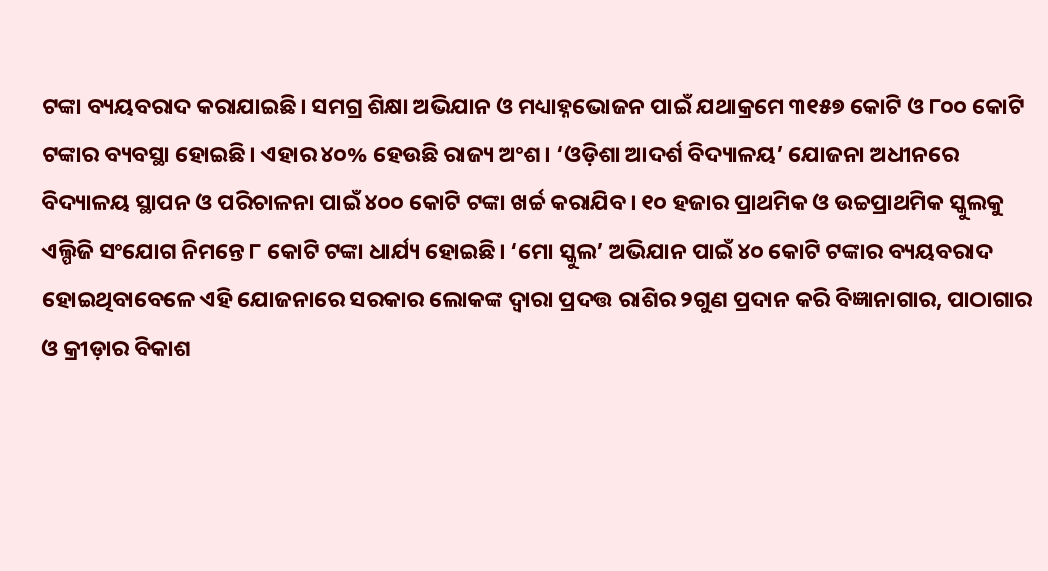ଟଙ୍କା ବ୍ୟୟବରାଦ କରାଯାଇଛି। ସମଗ୍ର ଶିକ୍ଷା ଅଭିଯାନ ଓ ମଧ୍ୟାହ୍ନଭୋଜନ ପାଇଁ ଯଥାକ୍ରମେ ୩୧୫୭ କୋଟି ଓ ୮୦୦ କୋଟି ଟଙ୍କାର ବ୍ୟବସ୍ଥା ହୋଇଛି। ଏହାର ୪୦% ହେଉଛି ରାଜ୍ୟ ଅଂଶ। ‘ଓଡ଼ିଶା ଆଦର୍ଶ ବିଦ୍ୟାଳୟ’ ଯୋଜନା ଅଧୀନରେ ବିଦ୍ୟାଳୟ ସ୍ଥାପନ ଓ ପରିଚାଳନା ପାଇଁ ୪୦୦ କୋଟି ଟଙ୍କା ଖର୍ଚ୍ଚ କରାଯିବ। ୧୦ ହଜାର ପ୍ରାଥମିକ ଓ ଉଚ୍ଚପ୍ରାଥମିକ ସ୍କୁଲକୁ ଏଲ୍ପିଜି ସଂଯୋଗ ନିମନ୍ତେ ୮ କୋଟି ଟଙ୍କା ଧାର୍ଯ୍ୟ ହୋଇଛି। ‘ମୋ ସ୍କୁଲ’ ଅଭିଯାନ ପାଇଁ ୪୦ କୋଟି ଟଙ୍କାର ବ୍ୟୟବରାଦ ହୋଇଥିବାବେଳେ ଏହି ଯୋଜନାରେ ସରକାର ଲୋକଙ୍କ ଦ୍ୱାରା ପ୍ରଦତ୍ତ ରାଶିର ୨ଗୁଣ ପ୍ରଦାନ କରି ବିଜ୍ଞାନାଗାର, ପାଠାଗାର ଓ କ୍ରୀଡ଼ାର ବିକାଶ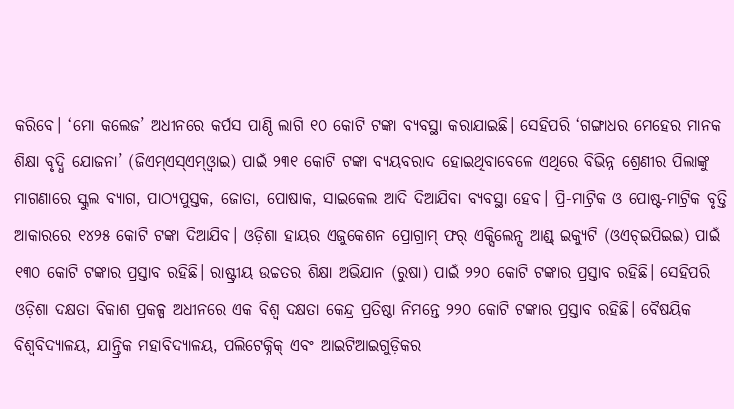କରିବେ। ‘ମୋ କଲେଜ’ ଅଧୀନରେ କର୍ପସ ପାଣ୍ଠି ଲାଗି ୧୦ କୋଟି ଟଙ୍କା ବ୍ୟବସ୍ଥା କରାଯାଇଛି। ସେହିପରି ‘ଗଙ୍ଗାଧର ମେହେର ମାନକ ଶିକ୍ଷା ବୃଦ୍ଧି ଯୋଜନା’ (ଜିଏମ୍ଏସ୍ଏମ୍ଓ୍ବାଇ) ପାଇଁ ୨୩୧ କୋଟି ଟଙ୍କା ବ୍ୟୟବରାଦ ହୋଇଥିବାବେଳେ ଏଥିରେ ବିଭିନ୍ନ ଶ୍ରେଣୀର ପିଲାଙ୍କୁ ମାଗଣାରେ ସ୍କୁଲ ବ୍ୟାଗ, ପାଠ୍ୟପୁସ୍ତକ, ଜୋତା, ପୋଷାକ, ସାଇକେଲ ଆଦି ଦିଆଯିବା ବ୍ୟବସ୍ଥା ହେବ। ପ୍ରି-ମାଟ୍ରିକ ଓ ପୋଷ୍ଟ-ମାଟ୍ରିକ ବୃତ୍ତି ଆକାରରେ ୧୪୨୫ କୋଟି ଟଙ୍କା ଦିଆଯିବ। ଓଡ଼ିଶା ହାୟର ଏଜୁକେଶନ ପ୍ରୋଗ୍ରାମ୍ ଫର୍ ଏକ୍ସିଲେନ୍ସ ଆଣ୍ଡ୍ ଇକ୍ୟୁଟି (ଓଏଚ୍ଇପିଇଇ) ପାଇଁ ୧୩୦ କୋଟି ଟଙ୍କାର ପ୍ରସ୍ତାବ ରହିଛି। ରାଷ୍ଟ୍ରୀୟ ଉଚ୍ଚତର ଶିକ୍ଷା ଅଭିଯାନ (ରୁଷା) ପାଇଁ ୨୨୦ କୋଟି ଟଙ୍କାର ପ୍ରସ୍ତାବ ରହିଛି। ସେହିପରି ଓଡ଼ିଶା ଦକ୍ଷତା ବିକାଶ ପ୍ରକଳ୍ପ ଅଧୀନରେ ଏକ ବିଶ୍ୱ ଦକ୍ଷତା କେନ୍ଦ୍ର ପ୍ରତିଷ୍ଠା ନିମନ୍ତେ ୨୨୦ କୋଟି ଟଙ୍କାର ପ୍ରସ୍ତାବ ରହିଛି। ବୈଷୟିକ ବିଶ୍ୱବିଦ୍ୟାଳୟ, ଯାନ୍ତ୍ରିକ ମହାବିଦ୍ୟାଳୟ, ପଲିଟେକ୍ନିକ୍ ଏବଂ ଆଇଟିଆଇଗୁଡ଼ିକର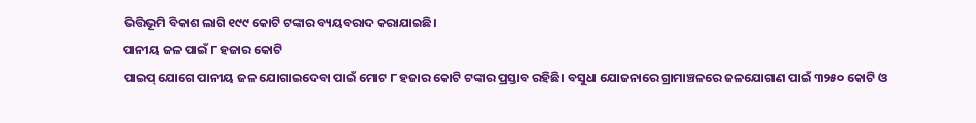ଭିତ୍ତିଭୂମି ବିକାଶ ଲାଗି ୧୯୯ କୋଟି ଟଙ୍କାର ବ୍ୟୟବରାଦ କରାଯାଇଛି।
ପାନୀୟ ଜଳ ପାଇଁ ୮ ହଜାର କୋଟି
ପାଇପ୍ ଯୋଗେ ପାନୀୟ ଜଳ ଯୋଗାଇଦେବା ପାଇଁ ମୋଟ ୮ ହଜାର କୋଟି ଟଙ୍କାର ପ୍ରସ୍ତାବ ରହିଛି। ବସୁଧା ଯୋଜନାରେ ଗ୍ରାମାଞ୍ଚଳରେ ଜଳଯୋଗାଣ ପାଇଁ ୩୨୫୦ କୋଟି ଓ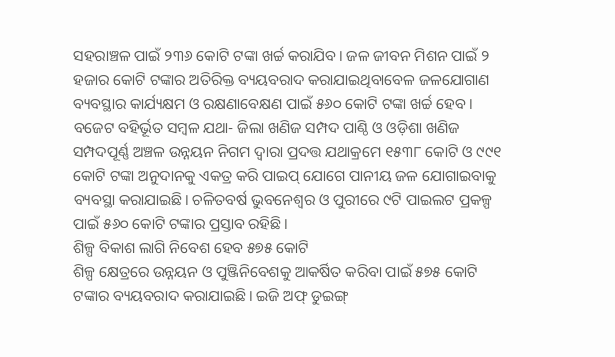ସହରାଞ୍ଚଳ ପାଇଁ ୨୩୬ କୋଟି ଟଙ୍କା ଖର୍ଚ୍ଚ କରାଯିବ। ଜଳ ଜୀବନ ମିଶନ ପାଇଁ ୨ ହଜାର କୋଟି ଟଙ୍କାର ଅତିରିକ୍ତ ବ୍ୟୟବରାଦ କରାଯାଇଥିବାବେଳ ଜଳଯୋଗାଣ ବ୍ୟବସ୍ଥାର କାର୍ଯ୍ୟକ୍ଷମ ଓ ରକ୍ଷଣାବେକ୍ଷଣ ପାଇଁ ୫୬୦ କୋଟି ଟଙ୍କା ଖର୍ଚ୍ଚ ହେବ। ବଜେଟ ବହିର୍ଭୂତ ସମ୍ବଳ ଯଥା- ଜିଲା ଖଣିଜ ସମ୍ପଦ ପାଣ୍ଠି ଓ ଓଡ଼ିଶା ଖଣିଜ ସମ୍ପଦପୂର୍ଣ୍ଣ ଅଞ୍ଚଳ ଉନ୍ନୟନ ନିଗମ ଦ୍ୱାରା ପ୍ରଦତ୍ତ ଯଥାକ୍ରମେ ୧୫୩୮ କୋଟି ଓ ୯୯୧ କୋଟି ଟଙ୍କା ଅନୁଦାନକୁ ଏକତ୍ର କରି ପାଇପ୍ ଯୋଗେ ପାନୀୟ ଜଳ ଯୋଗାଇବାକୁ ବ୍ୟବସ୍ଥା କରାଯାଇଛି। ଚଳିତବର୍ଷ ଭୁବନେଶ୍ୱର ଓ ପୁରୀରେ ୯ଟି ପାଇଲଟ ପ୍ରକଳ୍ପ ପାଇଁ ୫୬୦ କୋଟି ଟଙ୍କାର ପ୍ରସ୍ତାବ ରହିଛି।
ଶିଳ୍ପ ବିକାଶ ଲାଗି ନିବେଶ ହେବ ୫୭୫ କୋଟି
ଶିଳ୍ପ କ୍ଷେତ୍ରରେ ଉନ୍ନୟନ ଓ ପୁଞ୍ଜିନିବେଶକୁ ଆକର୍ଷିତ କରିବା ପାଇଁ ୫୭୫ କୋଟି ଟଙ୍କାର ବ୍ୟୟବରାଦ କରାଯାଇଛି। ଇଜି ଅଫ୍ ଡୁଇଙ୍ଗ୍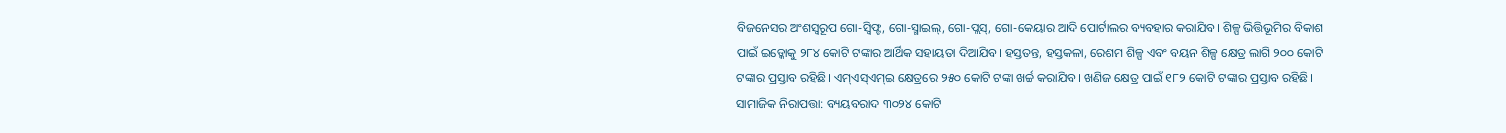ବିଜନେସର ଅଂଶସ୍ବରୂପ ଗୋ-ସ୍ବିଫ୍ଟ, ଗୋ-ସ୍ମାଇଲ୍, ଗୋ-ପ୍ଲସ୍, ଗୋ-କେୟାର ଆଦି ପୋର୍ଟାଲର ବ୍ୟବହାର କରାଯିବ। ଶିଳ୍ପ ଭିତ୍ତିଭୂମିର ବିକାଶ ପାଇଁ ଇଡ୍କୋକୁ ୨୮୪ କୋଟି ଟଙ୍କାର ଆର୍ଥିକ ସହାୟତା ଦିଆଯିବ। ହସ୍ତତନ୍ତ, ହସ୍ତକଳା, ରେଶମ ଶିଳ୍ପ ଏବଂ ବୟନ ଶିଳ୍ପ କ୍ଷେତ୍ର ଲାଗି ୨୦୦ କୋଟି ଟଙ୍କାର ପ୍ରସ୍ତାବ ରହିଛି। ଏମ୍ଏସ୍ଏମ୍ଇ କ୍ଷେତ୍ରରେ ୨୫୦ କୋଟି ଟଙ୍କା ଖର୍ଚ୍ଚ କରାଯିବ। ଖଣିଜ କ୍ଷେତ୍ର ପାଇଁ ୧୮୨ କୋଟି ଟଙ୍କାର ପ୍ରସ୍ତାବ ରହିଛି।
ସାମାଜିକ ନିରାପତ୍ତା: ବ୍ୟୟବରାଦ ୩୦୨୪ କୋଟି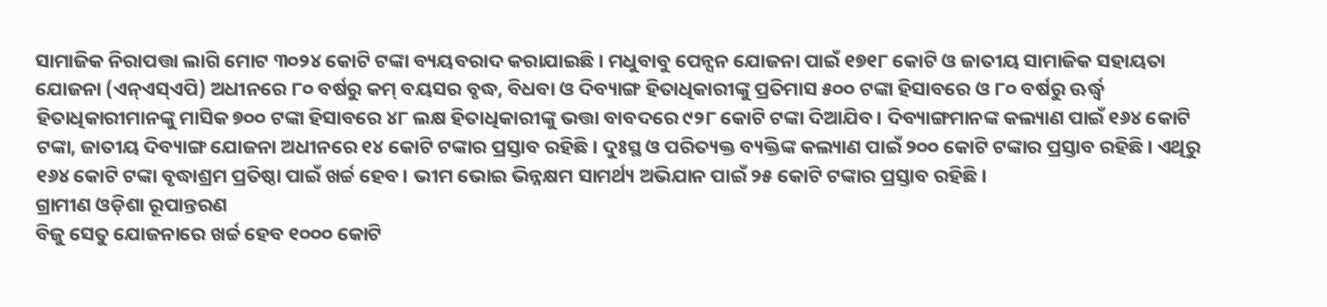ସାମାଜିକ ନିରାପତ୍ତା ଲାଗି ମୋଟ ୩୦୨୪ କୋଟି ଟଙ୍କା ବ୍ୟୟବରାଦ କରାଯାଇଛି। ମଧୁବାବୁ ପେନ୍ସନ ଯୋଜନା ପାଇଁ ୧୭୧୮ କୋଟି ଓ ଜାତୀୟ ସାମାଜିକ ସହାୟତା ଯୋଜନା (ଏନ୍ଏସ୍ଏପି) ଅଧୀନରେ ୮୦ ବର୍ଷରୁ କମ୍ ବୟସର ବୃଦ୍ଧ, ବିଧବା ଓ ଦିବ୍ୟାଙ୍ଗ ହିତାଧିକାରୀଙ୍କୁ ପ୍ରତିମାସ ୫୦୦ ଟଙ୍କା ହିସାବରେ ଓ ୮୦ ବର୍ଷରୁ ଊର୍ଦ୍ଧ୍ୱ ହିତାଧିକାରୀମାନଙ୍କୁ ମାସିକ ୭୦୦ ଟଙ୍କା ହିସାବରେ ୪୮ ଲକ୍ଷ ହିତାଧିକାରୀଙ୍କୁ ଭତ୍ତା ବାବଦରେ ୯୨୮ କୋଟି ଟଙ୍କା ଦିଆଯିବ। ଦିବ୍ୟାଙ୍ଗମାନଙ୍କ କଲ୍ୟାଣ ପାଇଁ ୧୬୪ କୋଟି ଟଙ୍କା, ଜାତୀୟ ଦିବ୍ୟାଙ୍ଗ ଯୋଜନା ଅଧୀନରେ ୧୪ କୋଟି ଟଙ୍କାର ପ୍ରସ୍ତାବ ରହିଛି। ଦୁଃସ୍ଥ ଓ ପରିତ୍ୟକ୍ତ ବ୍ୟକ୍ତିଙ୍କ କଲ୍ୟାଣ ପାଇଁ ୨୦୦ କୋଟି ଟଙ୍କାର ପ୍ରସ୍ତାବ ରହିଛି। ଏଥିରୁ ୧୬୪ କୋଟି ଟଙ୍କା ବୃଦ୍ଧାଶ୍ରମ ପ୍ରତିଷ୍ଠା ପାଇଁ ଖର୍ଚ୍ଚ ହେବ। ଭୀମ ଭୋଇ ଭିନ୍ନକ୍ଷମ ସାମର୍ଥ୍ୟ ଅଭିଯାନ ପାଇଁ ୨୫ କୋଟି ଟଙ୍କାର ପ୍ରସ୍ତାବ ରହିଛି।
ଗ୍ରାମୀଣ ଓଡ଼ିଶା ରୂପାନ୍ତରଣ
ବିଜୁ ସେତୁ ଯୋଜନାରେ ଖର୍ଚ୍ଚ ହେବ ୧୦୦୦ କୋଟି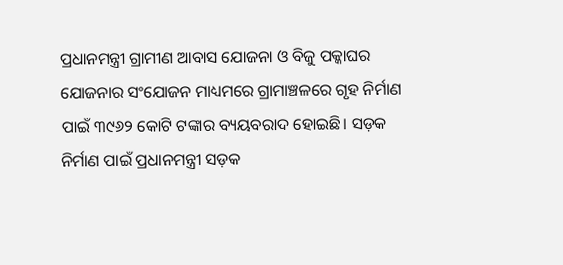ପ୍ରଧାନମନ୍ତ୍ରୀ ଗ୍ରାମୀଣ ଆବାସ ଯୋଜନା ଓ ବିଜୁ ପକ୍କାଘର ଯୋଜନାର ସଂଯୋଜନ ମାଧ୍ୟମରେ ଗ୍ରାମାଞ୍ଚଳରେ ଗୃହ ନିର୍ମାଣ ପାଇଁ ୩୯୬୨ କୋଟି ଟଙ୍କାର ବ୍ୟୟବରାଦ ହୋଇଛି। ସଡ଼କ ନିର୍ମାଣ ପାଇଁ ପ୍ରଧାନମନ୍ତ୍ରୀ ସଡ଼କ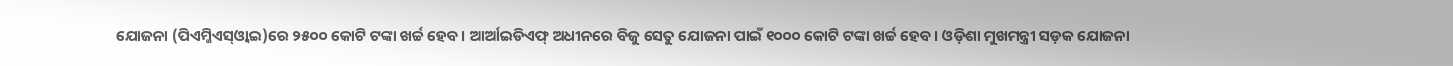ଯୋଜନା (ପିଏମ୍ଜିଏସ୍ଓ୍ବାଇ)ରେ ୨୫୦୦ କୋଟି ଟଙ୍କା ଖର୍ଚ୍ଚ ହେବ। ଆର୍ଆଇଡିଏଫ୍ ଅଧୀନରେ ବିଜୁ ସେତୁ ଯୋଜନା ପାଇଁ ୧୦୦୦ କୋଟି ଟଙ୍କା ଖର୍ଚ୍ଚ ହେବ। ଓଡ଼ିଶା ମୁଖମନ୍ତ୍ରୀ ସଡ଼କ ଯୋଜନା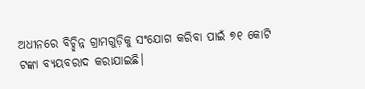ଅଧୀନରେ ବିଚ୍ଛିନ୍ନ ଗ୍ରାମଗୁଡ଼ିକୁ ସଂଯୋଗ କରିବା ପାଇଁ ୭୧ କୋଟି ଟଙ୍କା ବ୍ୟୟବରାଦ କରାଯାଇଛି।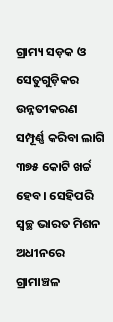ଗ୍ରାମ୍ୟ ସଡ଼କ ଓ ସେତୁଗୁଡ଼ିକର ଉନ୍ନତୀକରଣ ସମ୍ପୂର୍ଣ୍ଣ କରିବା ଲାଗି ୩୭୫ କୋଟି ଖର୍ଚ୍ଚ ହେବ। ସେହିପରି ସ୍ବଚ୍ଛ ଭାରତ ମିଶନ ଅଧୀନରେ ଗ୍ରାମାଞ୍ଚଳ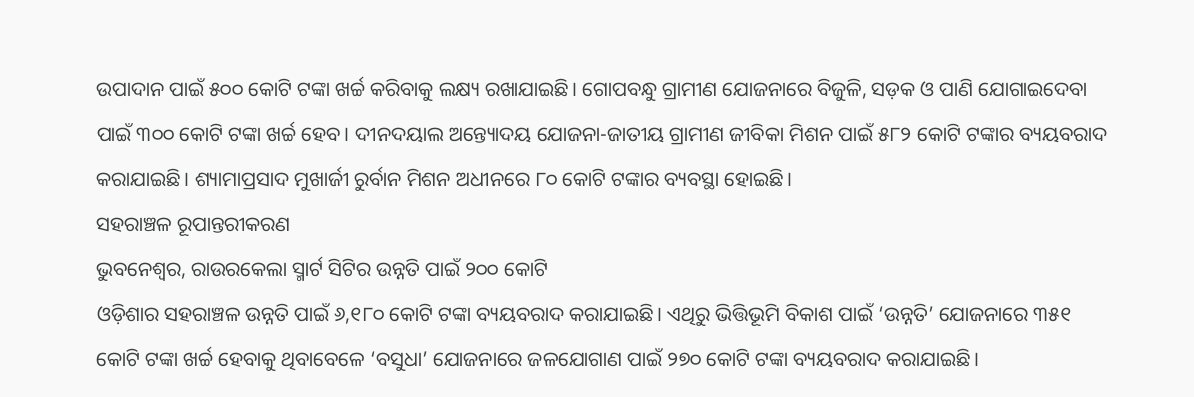ଉପାଦାନ ପାଇଁ ୫୦୦ କୋଟି ଟଙ୍କା ଖର୍ଚ୍ଚ କରିବାକୁ ଲକ୍ଷ୍ୟ ରଖାଯାଇଛି। ଗୋପବନ୍ଧୁ ଗ୍ରାମୀଣ ଯୋଜନାରେ ବିଜୁଳି, ସଡ଼କ ଓ ପାଣି ଯୋଗାଇଦେବା ପାଇଁ ୩୦୦ କୋଟି ଟଙ୍କା ଖର୍ଚ୍ଚ ହେବ। ଦୀନଦୟାଲ ଅନ୍ତ୍ୟୋଦୟ ଯୋଜନା-ଜାତୀୟ ଗ୍ରାମୀଣ ଜୀବିକା ମିଶନ ପାଇଁ ୫୮୨ କୋଟି ଟଙ୍କାର ବ୍ୟୟବରାଦ କରାଯାଇଛି। ଶ୍ୟାମାପ୍ରସାଦ ମୁଖାର୍ଜୀ ରୁର୍ବାନ ମିଶନ ଅଧୀନରେ ୮୦ କୋଟି ଟଙ୍କାର ବ୍ୟବସ୍ଥା ହୋଇଛି।
ସହରାଞ୍ଚଳ ରୂପାନ୍ତରୀକରଣ
ଭୁବନେଶ୍ୱର, ରାଉରକେଲା ସ୍ମାର୍ଟ ସିଟିର ଉନ୍ନତି ପାଇଁ ୨୦୦ କୋଟି
ଓଡ଼ିଶାର ସହରାଞ୍ଚଳ ଉନ୍ନତି ପାଇଁ ୬,୧୮୦ କୋଟି ଟଙ୍କା ବ୍ୟୟବରାଦ କରାଯାଇଛି। ଏଥିରୁ ଭିତ୍ତିଭୂମି ବିକାଶ ପାଇଁ ‘ଉନ୍ନତି’ ଯୋଜନାରେ ୩୫୧ କୋଟି ଟଙ୍କା ଖର୍ଚ୍ଚ ହେବାକୁ ଥିବାବେଳେ ‘ବସୁଧା’ ଯୋଜନାରେ ଜଳଯୋଗାଣ ପାଇଁ ୨୭୦ କୋଟି ଟଙ୍କା ବ୍ୟୟବରାଦ କରାଯାଇଛି।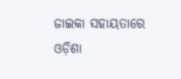ଜାଇକା ସହାୟତାରେ ଓଡ଼ିଶା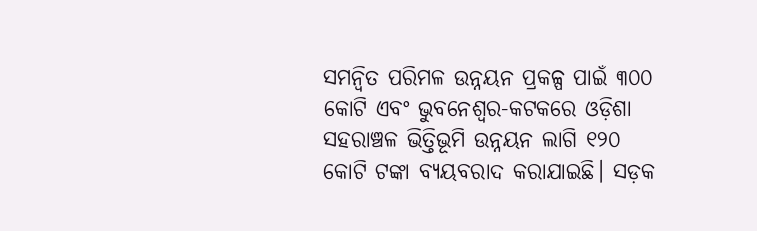ସମନ୍ବିତ ପରିମଳ ଉନ୍ନୟନ ପ୍ରକଳ୍ପ ପାଇଁ ୩୦୦ କୋଟି ଏବଂ ଭୁବନେଶ୍ୱର-କଟକରେ ଓଡ଼ିଶା ସହରାଞ୍ଚଳ ଭିତ୍ତିଭୂମି ଉନ୍ନୟନ ଲାଗି ୧୨୦ କୋଟି ଟଙ୍କା ବ୍ୟୟବରାଦ କରାଯାଇଛି। ସଡ଼କ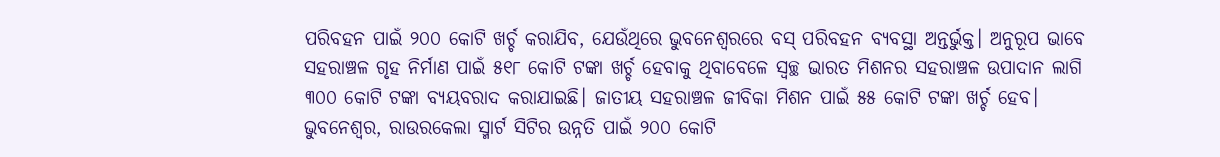ପରିବହନ ପାଇଁ ୨୦୦ କୋଟି ଖର୍ଚ୍ଚ କରାଯିବ, ଯେଉଁଥିରେ ଭୁବନେଶ୍ୱରରେ ବସ୍ ପରିବହନ ବ୍ୟବସ୍ଥା ଅନ୍ତର୍ଭୁକ୍ତ। ଅନୁରୂପ ଭାବେ ସହରାଞ୍ଚଳ ଗୃହ ନିର୍ମାଣ ପାଇଁ ୫୧୮ କୋଟି ଟଙ୍କା ଖର୍ଚ୍ଚ ହେବାକୁ ଥିବାବେଳେ ସ୍ବଚ୍ଛ ଭାରତ ମିଶନର ସହରାଞ୍ଚଳ ଉପାଦାନ ଲାଗି ୩୦୦ କୋଟି ଟଙ୍କା ବ୍ୟୟବରାଦ କରାଯାଇଛି। ଜାତୀୟ ସହରାଞ୍ଚଳ ଜୀବିକା ମିଶନ ପାଇଁ ୫୫ କୋଟି ଟଙ୍କା ଖର୍ଚ୍ଚ ହେବ। ଭୁବନେଶ୍ୱର, ରାଉରକେଲା ସ୍ମାର୍ଟ ସିଟିର ଉନ୍ନତି ପାଇଁ ୨୦୦ କୋଟି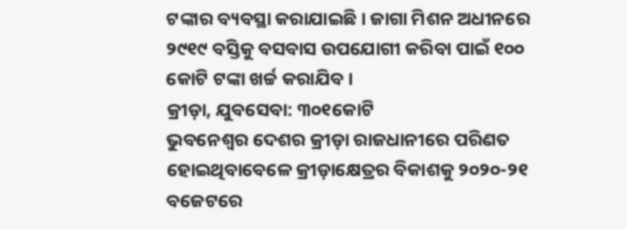ଟଙ୍କାର ବ୍ୟବସ୍ଥା କରାଯାଇଛି। ଜାଗା ମିଶନ ଅଧୀନରେ ୨୯୧୯ ବସ୍ତିକୁ ବସବାସ ଉପଯୋଗୀ କରିବା ପାଇଁ ୧୦୦ କୋଟି ଟଙ୍କା ଖର୍ଚ୍ଚ କରାଯିବ।
କ୍ରୀଡ଼ା, ଯୁବସେବା: ୩୦୧କୋଟି
ଭୁବନେଶ୍ୱର ଦେଶର କ୍ରୀଡ଼ା ରାଜଧାନୀରେ ପରିଣତ ହୋଇଥିବାବେଳେ କ୍ରୀଡ଼ାକ୍ଷେତ୍ରର ବିକାଶକୁ ୨୦୨୦-୨୧ ବଜେଟରେ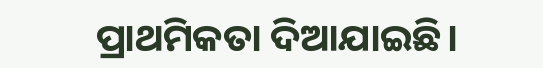ପ୍ରାଥମିକତା ଦିଆଯାଇଛି।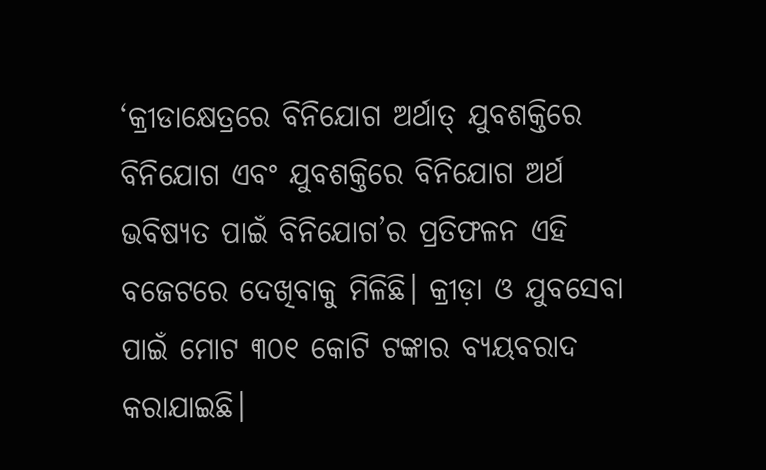‘କ୍ରୀଡାକ୍ଷେତ୍ରରେ ବିନିଯୋଗ ଅର୍ଥାତ୍ ଯୁବଶକ୍ତିରେ ବିନିଯୋଗ ଏବଂ ଯୁବଶକ୍ତିରେ ବିନିଯୋଗ ଅର୍ଥ ଭବିଷ୍ୟତ ପାଇଁ ବିନିଯୋଗ’ର ପ୍ରତିଫଳନ ଏହି ବଜେଟରେ ଦେଖିବାକୁ ମିଳିଛି। କ୍ରୀଡ଼ା ଓ ଯୁବସେବା ପାଇଁ ମୋଟ ୩୦୧ କୋଟି ଟଙ୍କାର ବ୍ୟୟବରାଦ କରାଯାଇଛି।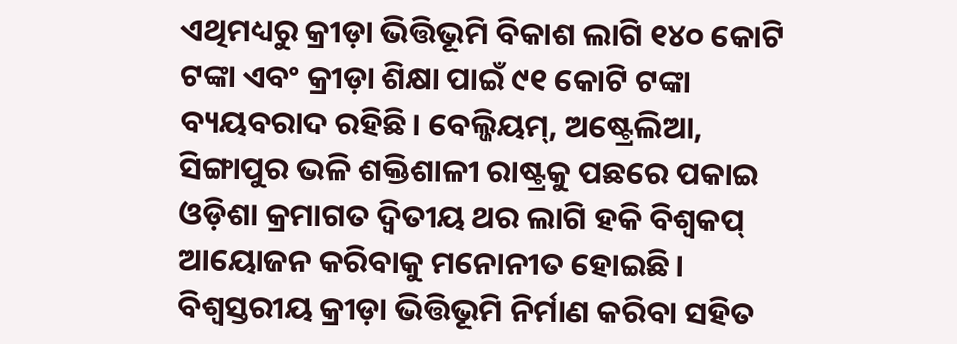ଏଥିମଧ୍ୟରୁ କ୍ରୀଡ଼ା ଭିତ୍ତିଭୂମି ବିକାଶ ଲାଗି ୧୪୦ କୋଟି ଟଙ୍କା ଏବଂ କ୍ରୀଡ଼ା ଶିକ୍ଷା ପାଇଁ ୯୧ କୋଟି ଟଙ୍କା ବ୍ୟୟବରାଦ ରହିଛି। ବେଲ୍ଜିୟମ୍, ଅଷ୍ଟ୍ରେଲିଆ, ସିଙ୍ଗାପୁର ଭଳି ଶକ୍ତିଶାଳୀ ରାଷ୍ଟ୍ରକୁ ପଛରେ ପକାଇ ଓଡ଼ିଶା କ୍ରମାଗତ ଦ୍ୱିତୀୟ ଥର ଲାଗି ହକି ବିଶ୍ୱକପ୍ ଆୟୋଜନ କରିବାକୁ ମନୋନୀତ ହୋଇଛି। ବିଶ୍ୱସ୍ତରୀୟ କ୍ରୀଡ଼ା ଭିତ୍ତିଭୂମି ନିର୍ମାଣ କରିବା ସହିତ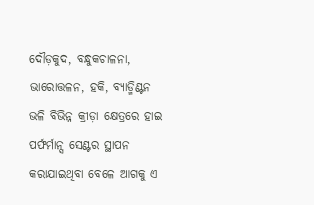ଦୌଡ଼କୁଦ, ବନ୍ଧୁକଚାଳନା, ଭାରୋତ୍ତଳନ, ହକି, ବ୍ୟାଡ୍ମିଣ୍ଟନ ଭଳି ବିଭିନ୍ନ କ୍ରୀଡ଼ା କ୍ଷେତ୍ରରେ ହାଇ ପର୍ଫର୍ମାନ୍ସ ସେଣ୍ଟର ସ୍ଥାପନ କରାଯାଇଥିବା ବେଳେ ଆଗକୁ ଏ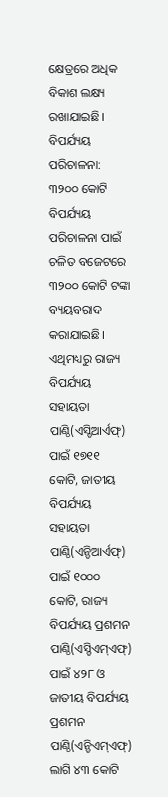କ୍ଷେତ୍ରରେ ଅଧିକ ବିକାଶ ଲକ୍ଷ୍ୟ ରଖାଯାଇଛି।
ବିପର୍ଯ୍ୟୟ ପରିଚାଳନା: ୩୨୦୦ କୋଟି
ବିପର୍ଯ୍ୟୟ ପରିଚାଳନା ପାଇଁ ଚଳିତ ବଜେଟରେ ୩୨୦୦ କୋଟି ଟଙ୍କା ବ୍ୟୟବରାଦ କରାଯାଇଛି। ଏଥିମଧ୍ୟରୁ ରାଜ୍ୟ ବିପର୍ଯ୍ୟୟ ସହାୟତା ପାଣ୍ଠି(ଏସ୍ଡିଆର୍ଏଫ୍) ପାଇଁ ୧୭୧୧ କୋଟି, ଜାତୀୟ ବିପର୍ଯ୍ୟୟ ସହାୟତା ପାଣ୍ଠି(ଏନ୍ଡିଆର୍ଏଫ୍) ପାଇଁ ୧୦୦୦ କୋଟି, ରାଜ୍ୟ ବିପର୍ଯ୍ୟୟ ପ୍ରଶମନ ପାଣ୍ଠି(ଏସ୍ଡିଏମ୍ଏଫ୍) ପାଇଁ ୪୨୮ ଓ ଜାତୀୟ ବିପର୍ଯ୍ୟୟ ପ୍ରଶମନ ପାଣ୍ଠି(ଏନ୍ଡିଏମ୍ଏଫ୍) ଲାଗି ୪୩ କୋଟି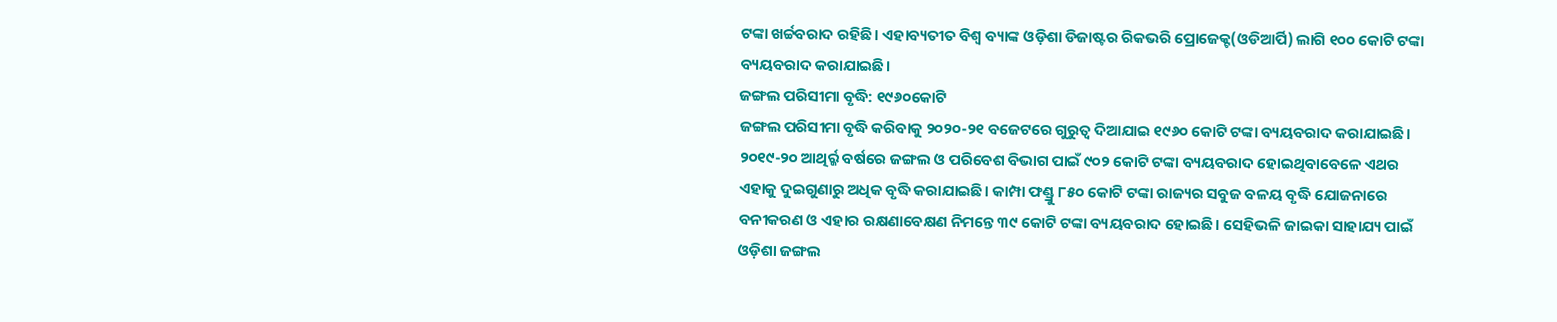ଟଙ୍କା ଖର୍ଚ୍ଚବରାଦ ରହିଛି। ଏହାବ୍ୟତୀତ ବିଶ୍ୱ ବ୍ୟାଙ୍କ ଓଡ଼ିଶା ଡିଜାଷ୍ଟର ରିକଭରି ପ୍ରୋଜେକ୍ଟ(ଓଡିଆର୍ପି) ଲାଗି ୧୦୦ କୋଟି ଟଙ୍କା ବ୍ୟୟବରାଦ କରାଯାଇଛି।
ଜଙ୍ଗଲ ପରିସୀମା ବୃଦ୍ଧି: ୧୯୬୦କୋଟି
ଜଙ୍ଗଲ ପରିସୀମା ବୃଦ୍ଧି କରିବାକୁ ୨୦୨୦-୨୧ ବଜେଟରେ ଗୁରୁତ୍ୱ ଦିଆଯାଇ ୧୯୬୦ କୋଟି ଟଙ୍କା ବ୍ୟୟବରାଦ କରାଯାଇଛି। ୨୦୧୯-୨୦ ଆଥିର୍ର୍କ ବର୍ଷରେ ଜଙ୍ଗଲ ଓ ପରିବେଶ ବିଭାଗ ପାଇଁ ୯୦୨ କୋଟି ଟଙ୍କା ବ୍ୟୟବରାଦ ହୋଇଥିବାବେଳେ ଏଥର ଏହାକୁ ଦୁଇଗୁଣାରୁ ଅଧିକ ବୃଦ୍ଧି କରାଯାଇଛି। କାମ୍ପା ଫଣ୍ଡ୍ରୁ ୮୫୦ କୋଟି ଟଙ୍କା ରାଜ୍ୟର ସବୁଜ ବଳୟ ବୃଦ୍ଧି ଯୋଜନାରେ ବନୀକରଣ ଓ ଏହାର ରକ୍ଷଣାବେକ୍ଷଣ ନିମନ୍ତେ ୩୯ କୋଟି ଟଙ୍କା ବ୍ୟୟବରାଦ ହୋଇଛି। ସେହିଭଳି ଜାଇକା ସାହାଯ୍ୟ ପାଇଁ ଓଡ଼ିଶା ଜଙ୍ଗଲ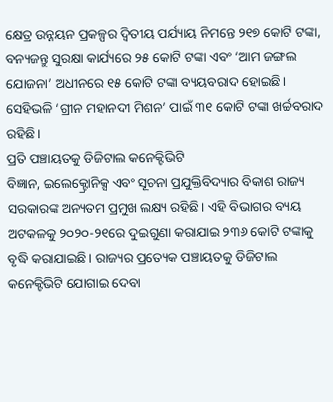କ୍ଷେତ୍ର ଉନ୍ନୟନ ପ୍ରକଳ୍ପର ଦ୍ୱିତୀୟ ପର୍ଯ୍ୟାୟ ନିମନ୍ତେ ୨୧୭ କୋଟି ଟଙ୍କା, ବନ୍ୟଜନ୍ତୁ ସୁରକ୍ଷା କାର୍ଯ୍ୟରେ ୨୫ କୋଟି ଟଙ୍କା ଏବଂ ‘ଆମ ଜଙ୍ଗଲ ଯୋଜନା’ ଅଧୀନରେ ୧୫ କୋଟି ଟଙ୍କା ବ୍ୟୟବରାଦ ହୋଇଛି। ସେହିଭଳି ‘ଗ୍ରୀନ ମହାନଦୀ ମିଶନ’ ପାଇଁ ୩୧ କୋଟି ଟଙ୍କା ଖର୍ଚ୍ଚବରାଦ ରହିଛି।
ପ୍ରତି ପଞ୍ଚାୟତକୁ ଡିଜିଟାଲ କନେକ୍ଟିଭିଟି
ବିଜ୍ଞାନ, ଇଲେକ୍ଟ୍ରୋନିକ୍ସ ଏବଂ ସୂଚନା ପ୍ରଯୁକ୍ତିବିଦ୍ୟାର ବିକାଶ ରାଜ୍ୟ ସରକାରଙ୍କ ଅନ୍ୟତମ ପ୍ରମୁଖ ଲକ୍ଷ୍ୟ ରହିଛି। ଏହି ବିଭାଗର ବ୍ୟୟ ଅଟକଳକୁ ୨୦୨୦-୨୧ରେ ଦୁଇଗୁଣା କରାଯାଇ ୨୩୬ କୋଟି ଟଙ୍କାକୁ ବୃଦ୍ଧି କରାଯାଇଛି। ରାଜ୍ୟର ପ୍ରତ୍ୟେକ ପଞ୍ଚାୟତକୁ ଡିଜିଟାଲ କନେକ୍ଟିଭିଟି ଯୋଗାଇ ଦେବା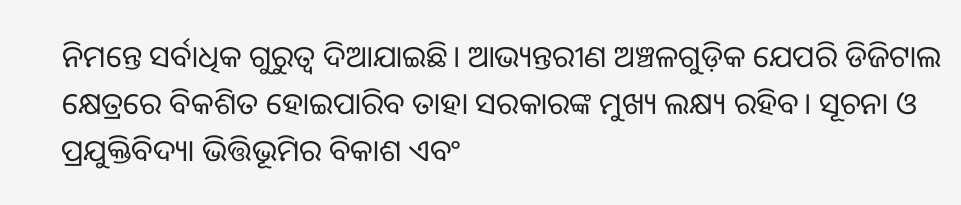ନିମନ୍ତେ ସର୍ବାଧିକ ଗୁରୁତ୍ୱ ଦିଆଯାଇଛି। ଆଭ୍ୟନ୍ତରୀଣ ଅଞ୍ଚଳଗୁଡ଼ିକ ଯେପରି ଡିଜିଟାଲ କ୍ଷେତ୍ରରେ ବିକଶିତ ହୋଇପାରିବ ତାହା ସରକାରଙ୍କ ମୁଖ୍ୟ ଲକ୍ଷ୍ୟ ରହିବ। ସୂଚନା ଓ ପ୍ରଯୁକ୍ତିବିଦ୍ୟା ଭିତ୍ତିଭୂମିର ବିକାଶ ଏବଂ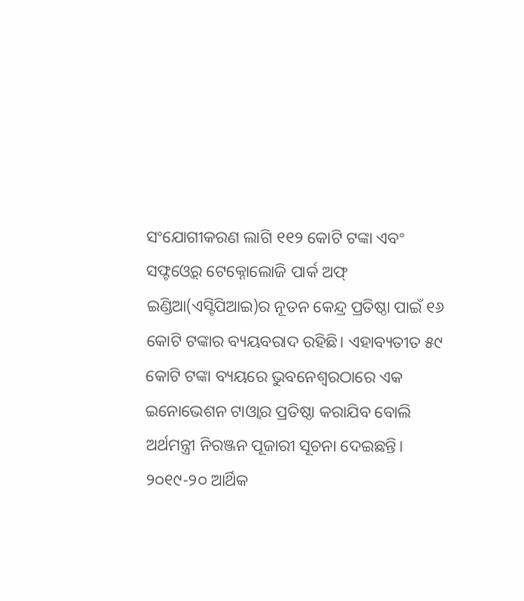ସଂଯୋଗୀକରଣ ଲାଗି ୧୧୨ କୋଟି ଟଙ୍କା ଏବଂ ସଫ୍ଟଓ୍ବେର୍ ଟେକ୍ନୋଲୋଜି ପାର୍କ ଅଫ୍ ଇଣ୍ଡିଆ(ଏସ୍ଟିପିଆଇ)ର ନୂତନ କେନ୍ଦ୍ର ପ୍ରତିଷ୍ଠା ପାଇଁ ୧୬ କୋଟି ଟଙ୍କାର ବ୍ୟୟବରାଦ ରହିଛି। ଏହାବ୍ୟତୀତ ୫୯ କୋଟି ଟଙ୍କା ବ୍ୟୟରେ ଭୁବନେଶ୍ୱରଠାରେ ଏକ ଇନୋଭେଶନ ଟାଓ୍ବାର ପ୍ରତିଷ୍ଠା କରାଯିବ ବୋଲି ଅର୍ଥମନ୍ତ୍ରୀ ନିରଞ୍ଜନ ପୂଜାରୀ ସୂଚନା ଦେଇଛନ୍ତି।
୨୦୧୯-୨୦ ଆର୍ଥିକ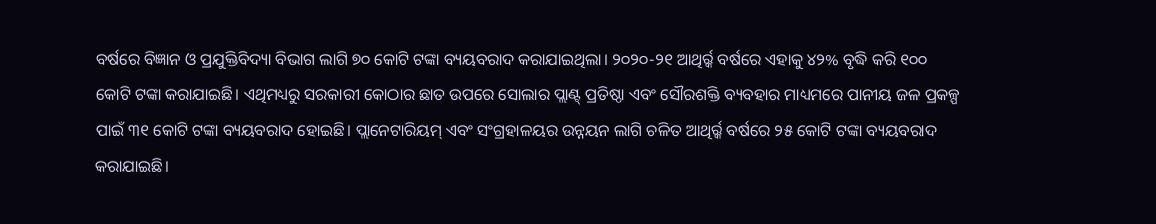ବର୍ଷରେ ବିଜ୍ଞାନ ଓ ପ୍ରଯୁକ୍ତିବିଦ୍ୟା ବିଭାଗ ଲାଗି ୭୦ କୋଟି ଟଙ୍କା ବ୍ୟୟବରାଦ କରାଯାଇଥିଲା। ୨୦୨୦-୨୧ ଆଥିର୍ର୍କ ବର୍ଷରେ ଏହାକୁ ୪୨% ବୃଦ୍ଧି କରି ୧୦୦ କୋଟି ଟଙ୍କା କରାଯାଇଛି। ଏଥିମଧ୍ୟରୁ ସରକାରୀ କୋଠାର ଛାତ ଉପରେ ସୋଲାର ପ୍ଲାଣ୍ଟ୍ ପ୍ରତିଷ୍ଠା ଏବଂ ସୌରଶକ୍ତି ବ୍ୟବହାର ମାଧ୍ୟମରେ ପାନୀୟ ଜଳ ପ୍ରକଳ୍ପ ପାଇଁ ୩୧ କୋଟି ଟଙ୍କା ବ୍ୟୟବରାଦ ହୋଇଛି। ପ୍ଲାନେଟାରିୟମ୍ ଏବଂ ସଂଗ୍ରହାଳୟର ଉନ୍ନୟନ ଲାଗି ଚଳିତ ଆଥିର୍ର୍କ ବର୍ଷରେ ୨୫ କୋଟି ଟଙ୍କା ବ୍ୟୟବରାଦ କରାଯାଇଛି।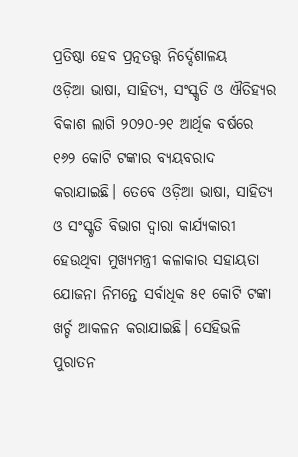ପ୍ରତିଷ୍ଠା ହେବ ପ୍ରତ୍ନତତ୍ତ୍ୱ ନିର୍ଦ୍ଦେଶାଳୟ
ଓଡ଼ିଆ ଭାଷା, ସାହିତ୍ୟ, ସଂସ୍କୃତି ଓ ଐତିହ୍ୟର ବିକାଶ ଲାଗି ୨୦୨୦-୨୧ ଆର୍ଥିକ ବର୍ଷରେ ୧୬୨ କୋଟି ଟଙ୍କାର ବ୍ୟୟବରାଦ କରାଯାଇଛି। ତେବେ ଓଡ଼ିଆ ଭାଷା, ସାହିତ୍ୟ ଓ ସଂସ୍କୃତି ବିଭାଗ ଦ୍ୱାରା କାର୍ଯ୍ୟକାରୀ ହେଉଥିବା ମୁଖ୍ୟମନ୍ତ୍ରୀ କଳାକାର ସହାୟତା ଯୋଜନା ନିମନ୍ତେ ସର୍ବାଧିକ ୫୧ କୋଟି ଟଙ୍କା ଖର୍ଚ୍ଚ ଆକଳନ କରାଯାଇଛି। ସେହିଭଳି ପୁରାତନ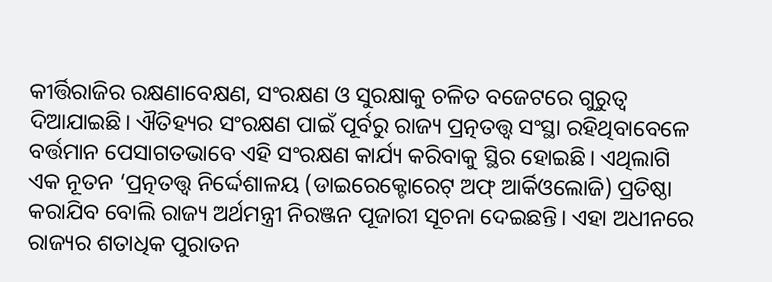କୀର୍ତ୍ତିରାଜିର ରକ୍ଷଣାବେକ୍ଷଣ, ସଂରକ୍ଷଣ ଓ ସୁରକ୍ଷାକୁ ଚଳିତ ବଜେଟରେ ଗୁରୁତ୍ୱ ଦିଆଯାଇଛି। ଐତିହ୍ୟର ସଂରକ୍ଷଣ ପାଇଁ ପୂର୍ବରୁ ରାଜ୍ୟ ପ୍ରତ୍ନତତ୍ତ୍ୱ ସଂସ୍ଥା ରହିଥିବାବେଳେ ବର୍ତ୍ତମାନ ପେସାଗତଭାବେ ଏହି ସଂରକ୍ଷଣ କାର୍ଯ୍ୟ କରିବାକୁ ସ୍ଥିର ହୋଇଛି। ଏଥିଲାଗି ଏକ ନୂତନ ‘ପ୍ରତ୍ନତତ୍ତ୍ୱ ନିର୍ଦ୍ଦେଶାଳୟ (ଡାଇରେକ୍ଟୋରେଟ୍ ଅଫ୍ ଆର୍କିଓଲୋଜି) ପ୍ରତିଷ୍ଠା କରାଯିବ ବୋଲି ରାଜ୍ୟ ଅର୍ଥମନ୍ତ୍ରୀ ନିରଞ୍ଜନ ପୂଜାରୀ ସୂଚନା ଦେଇଛନ୍ତି। ଏହା ଅଧୀନରେ ରାଜ୍ୟର ଶତାଧିକ ପୁରାତନ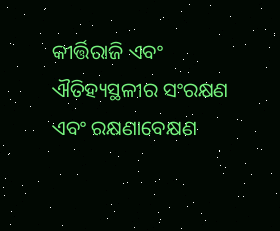କୀର୍ତ୍ତିରାଜି ଏବଂ ଐତିହ୍ୟସ୍ଥଳୀର ସଂରକ୍ଷଣ ଏବଂ ରକ୍ଷଣାବେକ୍ଷଣ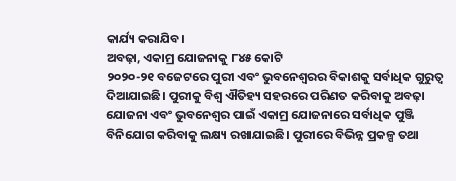କାର୍ଯ୍ୟ କରାଯିବ।
ଅବଢ଼ା, ଏକାମ୍ର ଯୋଜନାକୁ ୮୪୫ କୋଟି
୨୦୨୦-୨୧ ବଜେଟରେ ପୁରୀ ଏବଂ ଭୁବନେଶ୍ୱରର ବିକାଶକୁ ସର୍ବାଧିକ ଗୁରୁତ୍ୱ ଦିଆଯାଇଛି। ପୁରୀକୁ ବିଶ୍ୱ ଐତିହ୍ୟ ସହରରେ ପରିଣତ କରିବାକୁ ଅବଢ଼ା ଯୋଜନା ଏବଂ ଭୁବନେଶ୍ୱର ପାଇଁ ଏକାମ୍ର ଯୋଜନାରେ ସର୍ବାଧିକ ପୁଞ୍ଜି ବିନିଯୋଗ କରିବାକୁ ଲକ୍ଷ୍ୟ ରଖାଯାଇଛି। ପୁରୀରେ ବିଭିନ୍ନ ପ୍ରକଳ୍ପ ତଥା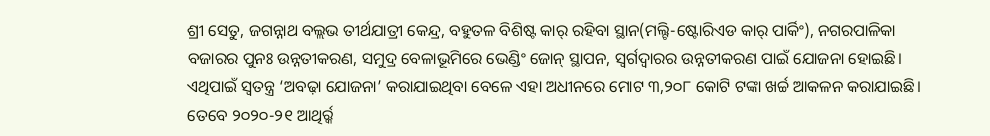ଶ୍ରୀ ସେତୁ, ଜଗନ୍ନାଥ ବଲ୍ଲଭ ତୀର୍ଥଯାତ୍ରୀ କେନ୍ଦ୍ର, ବହୁତଳ ବିଶିଷ୍ଟ କାର୍ ରହିବା ସ୍ଥାନ(ମଲ୍ଟି-ଷ୍ଟୋରିଏଡ କାର୍ ପାର୍କିଂ), ନଗରପାଳିକା ବଜାରର ପୁନଃ ଉନ୍ନତୀକରଣ, ସମୁଦ୍ର ବେଳାଭୂମିରେ ଭେଣ୍ଡିଂ ଜୋନ୍ ସ୍ଥାପନ, ସ୍ବର୍ଗଦ୍ୱାରର ଉନ୍ନତୀକରଣ ପାଇଁ ଯୋଜନା ହୋଇଛି। ଏଥିପାଇଁ ସ୍ବତନ୍ତ୍ର ‘ଅବଢ଼ା ଯୋଜନା’ କରାଯାଇଥିବା ବେଳେ ଏହା ଅଧୀନରେ ମୋଟ ୩,୨୦୮ କୋଟି ଟଙ୍କା ଖର୍ଚ୍ଚ ଆକଳନ କରାଯାଇଛି। ତେବେ ୨୦୨୦-୨୧ ଆଥିର୍ର୍କ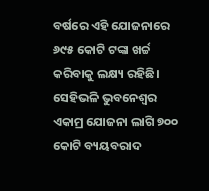ବର୍ଷରେ ଏହି ଯୋଜନାରେ ୬୯୫ କୋଟି ଟଙ୍କା ଖର୍ଚ୍ଚ କରିବାକୁ ଲକ୍ଷ୍ୟ ରହିଛି। ସେହିଭଳି ଭୁବନେଶ୍ୱର ଏକାମ୍ର ଯୋଜନା ଲାଗି ୭୦୦ କୋଟି ବ୍ୟୟବରାଦ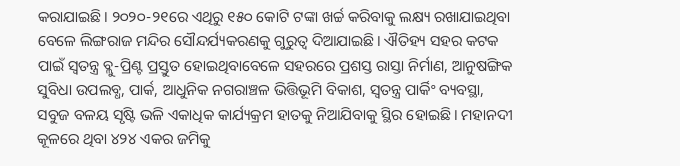କରାଯାଇଛି। ୨୦୨୦-୨୧ରେ ଏଥିରୁ ୧୫୦ କୋଟି ଟଙ୍କା ଖର୍ଚ୍ଚ କରିବାକୁ ଲକ୍ଷ୍ୟ ରଖାଯାଇଥିବା ବେଳେ ଲିଙ୍ଗରାଜ ମନ୍ଦିର ସୌନ୍ଦର୍ଯ୍ୟକରଣକୁ ଗୁରୁତ୍ୱ ଦିଆଯାଇଛି। ଐତିହ୍ୟ ସହର କଟକ ପାଇଁ ସ୍ବତନ୍ତ୍ର ବ୍ଲୁ-ପ୍ରିଣ୍ଟ ପ୍ରସ୍ତୁତ ହୋଇଥିବାବେଳେ ସହରରେ ପ୍ରଶସ୍ତ ରାସ୍ତା ନିର୍ମାଣ, ଆନୁଷଙ୍ଗିକ ସୁବିଧା ଉପଲବ୍ଧ, ପାର୍କ, ଆଧୁନିକ ନଗରାଞ୍ଚଳ ଭିତ୍ତିଭୂମି ବିକାଶ, ସ୍ବତନ୍ତ୍ର ପାର୍କିଂ ବ୍ୟବସ୍ଥା, ସବୁଜ ବଳୟ ସୃଷ୍ଟି ଭଳି ଏକାଧିକ କାର୍ଯ୍ୟକ୍ରମ ହାତକୁ ନିଆଯିବାକୁ ସ୍ଥିର ହୋଇଛି। ମହାନଦୀ କୂଳରେ ଥିବା ୪୨୪ ଏକର ଜମିକୁ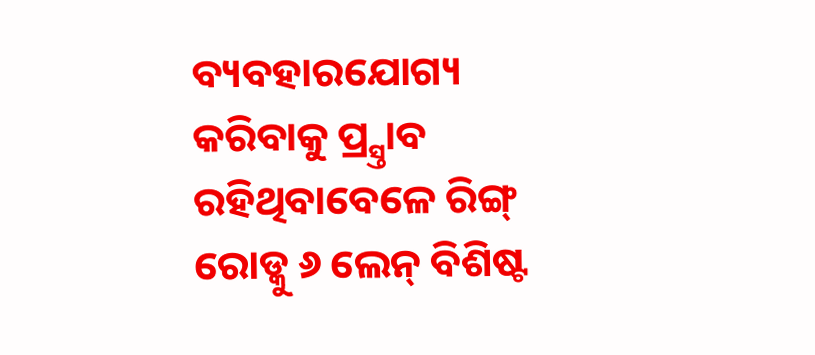ବ୍ୟବହାରଯୋଗ୍ୟ କରିବାକୁ ପ୍ର୍ସ୍ତାବ ରହିଥିବାବେଳେ ରିଙ୍ଗ୍ ରୋଡ୍କୁ ୬ ଲେନ୍ ବିଶିଷ୍ଟ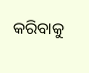କରିବାକୁ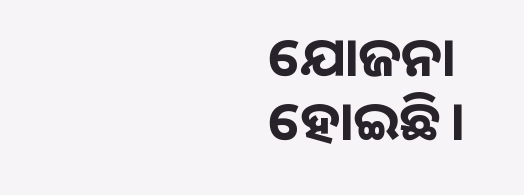ଯୋଜନା ହୋଇଛି।